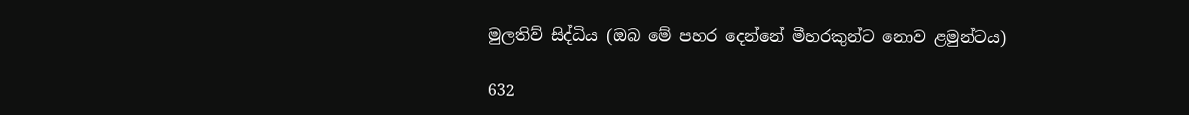මුලතිව් සිද්ධිය (ඔබ මේ පහර දෙන්නේ මීහරකුන්ට නොව ළමුන්ටය)

632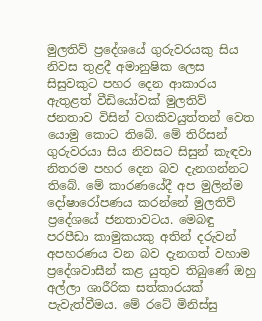මුලතිව් ප්‍රදේශයේ ගුරුවරයකු සිය නිවස තුළදී අමානුෂික ලෙස සිසුවකුට පහර දෙන ආකාරය ඇතුළත් වීඩියෝවක් මුලතිව් ජනතාව විසින් වගකිවයුත්තන් වෙත යොමු කොට තිබේ. මේ තිරිසන් ගුරුවරයා සිය නිවසට සිසුන් කැඳවා නිතරම පහර දෙන බව දැනගන්නට තිබේ. මේ කාරණයේදී අප මුලින්ම දෝෂාරෝපණය කරන්නේ මුලතිව් ප්‍රදේශයේ ජනතාවටය. මෙබඳු පරපීඩා කාමුකයකු අතින් දරුවන් අපහරණය වන බව දැනගත් වහාම ප්‍රදේශවාසීන් කළ යුතුව තිබුණේ ඔහු අල්ලා ශාරීරික සත්කාරයක් පැවැත්වීමය. මේ රටේ මිනිස්සු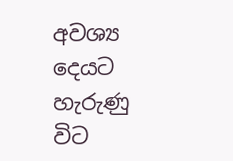අවශ්‍ය දෙයට හැරුණු විට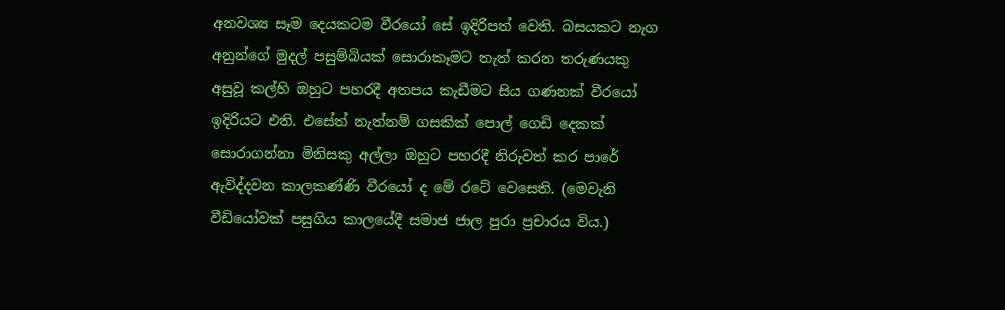අනවශ්‍ය සෑම දෙයකටම වීරයෝ සේ ඉදිරිපත් වෙති. බසයකට නැග අනුන්ගේ මුදල් පසුම්බියක් සොරාකෑමට තැත් කරන තරුණයකු අසුවූ කල්හි ඔහුට පහරදී අතපය කැඩීමට සිය ගණනක් වීරයෝ ඉදිරියට එති. එසේත් නැත්නම් ගසකික් පොල් ගෙඩි දෙකක් සොරාගන්නා මිනිසකු අල්ලා ඔහුට පහරදී නිරුවත් කර පාරේ ඇවිද්දවන කාලකණ්ණි වීරයෝ ද මේ රටේ වෙසෙති. (මෙවැනි වීඩියෝවක් පසුගිය කාලයේදී සමාජ ජාල පුරා ප්‍රචාරය විය.)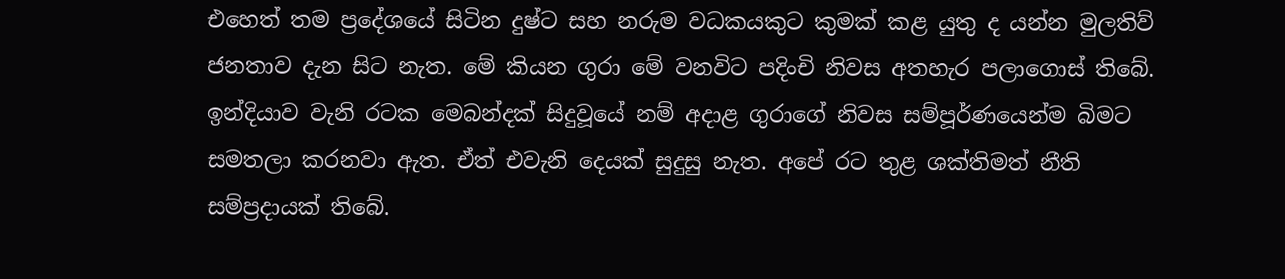එහෙත් තම ප්‍රදේශයේ සිටින දුෂ්ට සහ නරුම වධකයකුට කුමක් කළ යුතු ද යන්න මුලතිව් ජනතාව දැන සිට නැත. මේ කියන ගුරා මේ වනවිට පදිංචි නිවස අතහැර පලාගොස් තිබේ. ඉන්දියාව වැනි රටක මෙබන්දක් සිදුවූයේ නම් අදාළ ගුරාගේ නිවස සම්පූර්ණයෙන්ම බිමට සමතලා කරනවා ඇත. ඒත් එවැනි දෙයක් සුදුසු නැත. අපේ රට තුළ ශක්තිමත් නීති සම්ප්‍රදායක් තිබේ.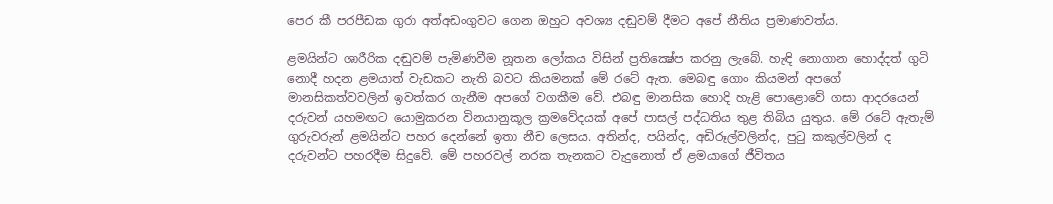පෙර කී පරපීඩක ගුරා අත්අඩංගුවට ගෙන ඔහුට අවශ්‍ය දඬුවම් දීමට අපේ නීතිය ප්‍රමාණවත්ය.

ළමයින්ට ශාරීරික දඬුවම් පැමිණවීම නූතන ලෝකය විසින් ප්‍රතික්‍ෂේප කරනු ලැබේ. හැඳි නොගාන හොද්දත් ගුටි නොදී හදන ළමයාත් වැඩකට නැති බවට කියමනක් මේ රටේ ඇත. මෙබඳු ගොං කියමන් අපගේ මානසිකත්වවලින් ඉවත්කර ගැනීම අපගේ වගකීම වේ. එබඳු මානසික හොදි හැළි පොළොවේ ගසා ආදරයෙන් දරුවන් යහමඟට යොමුකරන විනයානුකූල ක්‍රමවේදයක් අපේ පාසල් පද්ධතිය තුළ තිබිය යුතුය. මේ රටේ ඇතැම් ගුරුවරුන් ළමයින්ට පහර දෙන්නේ ඉතා නීච ලෙසය. අතින්ද, පයින්ද, අඩිරූල්වලින්ද, පුටු කකුල්වලින් ද දරුවන්ට පහරදීම සිදුවේ. මේ පහරවල් නරක තැනකට වැදුනොත් ඒ ළමයාගේ ජීවිතය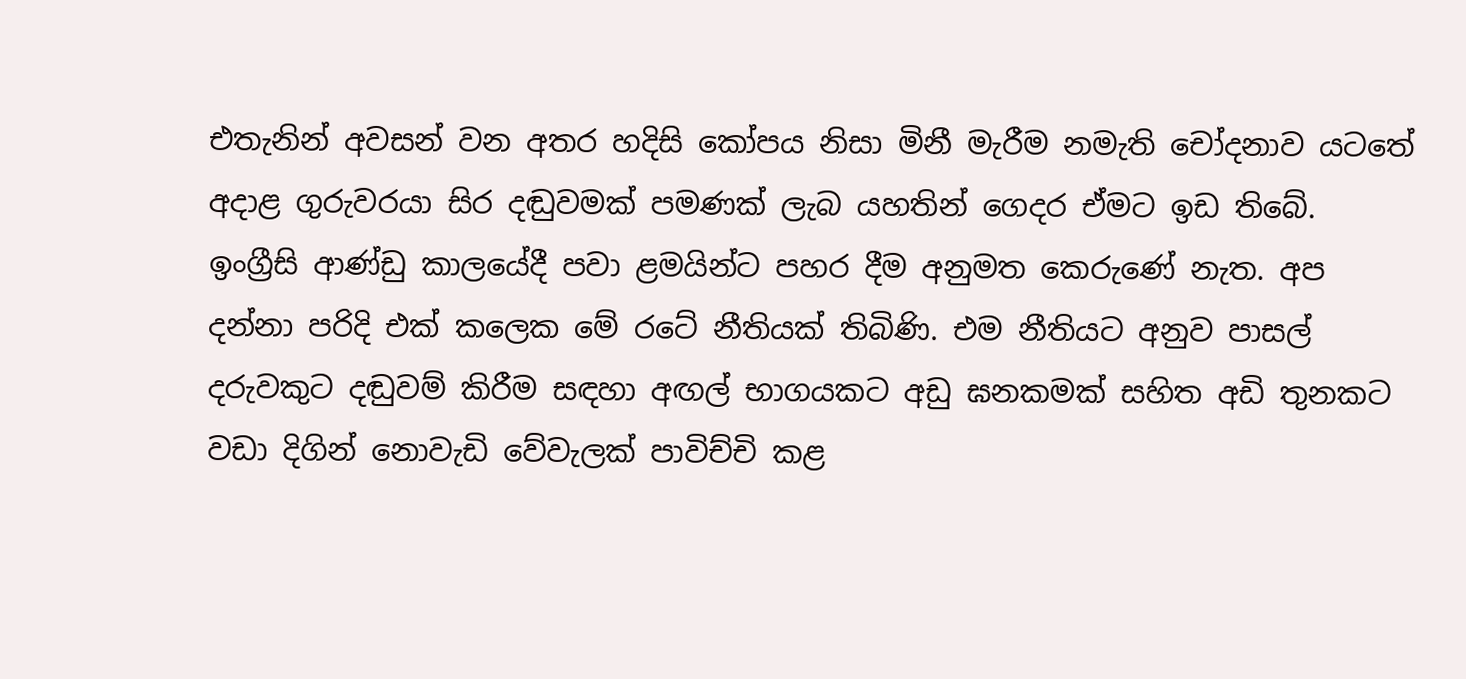එතැනින් අවසන් වන අතර හදිසි කෝපය නිසා මිනී මැරීම නමැති චෝදනාව යටතේ අදාළ ගුරුවරයා සිර දඬුවමක් පමණක් ලැබ යහතින් ගෙදර ඒමට ඉඩ තිබේ. ඉංග්‍රීසි ආණ්ඩු කාලයේදී පවා ළමයින්ට පහර දීම අනුමත කෙරුණේ නැත. අප දන්නා පරිදි එක් කලෙක මේ රටේ නීතියක් තිබිණි. එම නීතියට අනුව පාසල් දරුවකුට දඬුවම් කිරීම සඳහා අඟල් භාගයකට අඩු ඝනකමක් සහිත අඩි තුනකට වඩා දිගින් නොවැඩි වේවැලක් පාවිච්චි කළ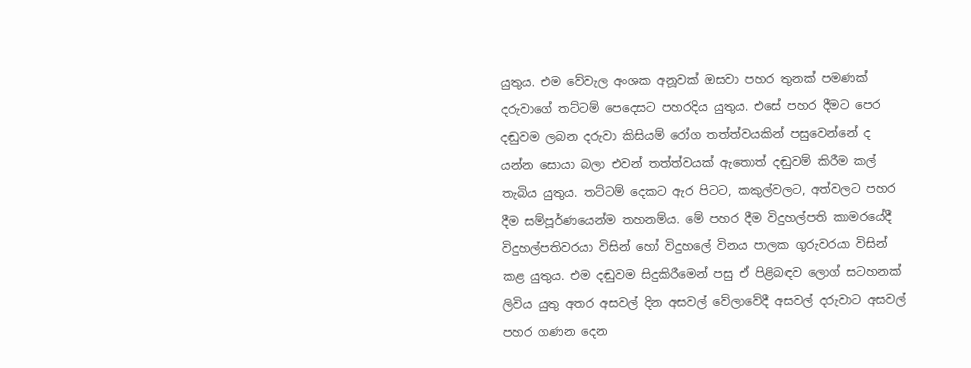යුතුය. එම වේවැල අංශක අනූවක් ඔසවා පහර තුනක් පමණක් දරුවාගේ තට්ටම් පෙදෙසට පහරදිය යුතුය. එසේ පහර දීමට පෙර දඬුවම ලබන දරුවා කිසියම් රෝග තත්ත්වයකින් පසුවෙන්නේ ද යන්න සොයා බලා එවන් තත්ත්වයක් ඇතොත් දඬුවම් කිරීම කල් තැබිය යුතුය. තට්ටම් දෙකට ඇර පිටට, කකුල්වලට, අත්වලට පහර දීම සම්පූර්ණයෙන්ම තහනම්ය. මේ පහර දීම විදුහල්පති කාමරයේදී විදුහල්පතිවරයා විසින් හෝ විදුහලේ විනය පාලක ගුරුවරයා විසින් කළ යුතුය. එම දඬුවම සිදුකිරීමෙන් පසු ඒ පිළිබඳව ලොග් සටහනක් ලිවිය යුතු අතර අසවල් දින අසවල් වේලාවේදී අසවල් දරුවාට අසවල් පහර ගණන දෙන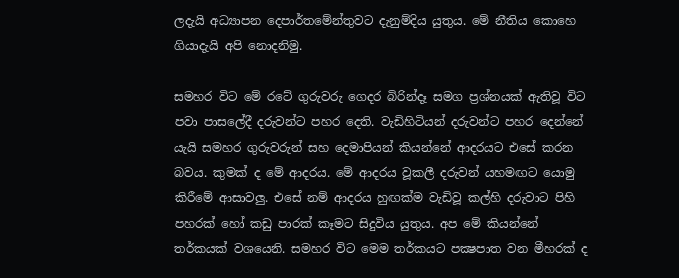ලදැයි අධ්‍යාපන දෙපාර්තමේන්තුවට දැනුම්දිය යුතුය. මේ නීතිය කොහෙ ගියාදැයි අපි නොදනිමු.

සමහර විට මේ රටේ ගුරුවරු ගෙදර බිරින්දෑ සමග ප්‍රශ්නයක් ඇතිවූ විට පවා පාසලේදී දරුවන්ට පහර දෙති. වැඩිහිටියන් දරුවන්ට පහර දෙන්නේ යැයි සමහර ගුරුවරුන් සහ දෙමාපියන් කියන්නේ ආදරයට එසේ කරන බවය. කුමක් ද මේ ආදරය. මේ ආදරය වූකලී දරුවන් යහමඟට යොමු කිරීමේ ආසාවලු. එසේ නම් ආදරය හුඟක්ම වැඩිවූ කල්හි දරුවාට පිහි පහරක් හෝ කඩු පාරක් කෑමට සිදුවිය යුතුය. අප මේ කියන්නේ තර්කයක් වශයෙනි. සමහර විට මෙම තර්කයට පක්‍ෂපාත වන මීහරක් ද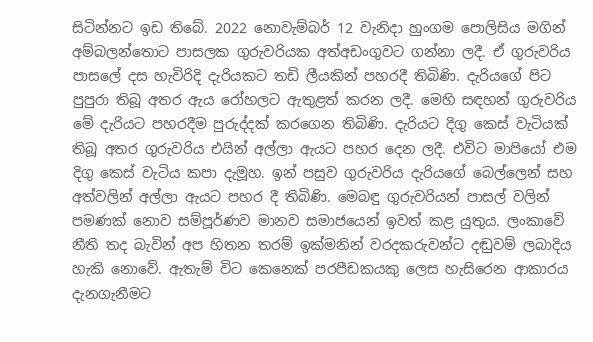සිටින්නට ඉඩ තිබේ. 2022 නොවැම්බර් 12 වැනිදා හුංගම පොලිසිය මගින් අම්බලන්තොට පාසලක ගුරුවරියක අත්අඩංගුවට ගන්නා ලදී. ඒ ගුරුවරිය පාසලේ දස හැවිරිදි දැරියකට තඩි ලීයකින් පහරදී තිබිණි. දැරියගේ පිට පුපුරා තිබූ අතර ඇය රෝහලට ඇතුළත් කරන ලදී. මෙහි සඳහන් ගුරුවරිය මේ දැරියට පහරදීම පුරුද්දක් කරගෙන තිබිණි. දැරියට දිගු කෙස් වැටියක් තිබූ අතර ගුරුවරිය එයින් අල්ලා ඇයට පහර දෙන ලදී. එවිට මාපියෝ එම දිගු කෙස් වැටිය කපා දැමූහ. ඉන් පසුව ගුරුවරිය දැරියගේ බෙල්ලෙන් සහ අත්වලින් අල්ලා ඇයට පහර දී තිබිණි. මෙබඳු ගුරුවරියන් පාසල් වලින් පමණක් නොව සම්පූර්ණව මානව සමාජයෙන් ඉවත් කළ යුතුය. ලංකාවේ නීති තද බැවින් අප හිතන තරම් ඉක්මනින් වරදකරුවන්ට දඬුවම් ලබාදිය හැකි නොවේ. ඇතැම් විට කෙනෙක් පරපීඩකයකු ලෙස හැසිරෙන ආකාරය දැනගැනීමට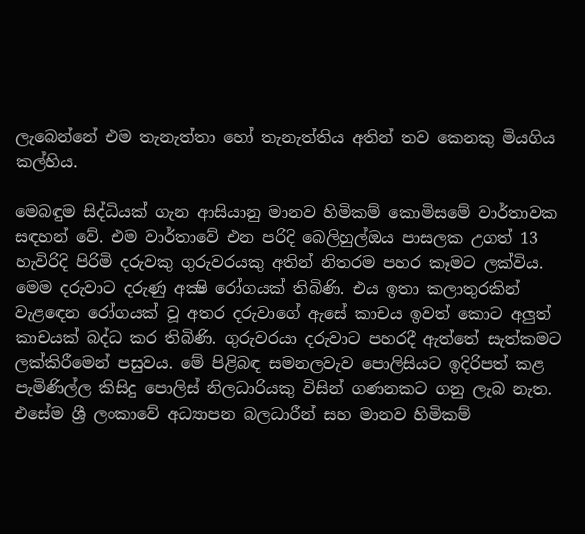ලැබෙන්නේ එම තැනැත්තා හෝ තැනැත්තිය අතින් තව කෙනකු මියගිය කල්හිය.

මෙබඳුම සිද්ධියක් ගැන ආසියානු මානව හිමිකම් කොමිසමේ වාර්තාවක සඳහන් වේ. එම වාර්තාවේ එන පරිදි බෙලිහුල්ඔය පාසලක උගත් 13 හැවිරිදි පිරිමි දරුවකු ගුරුවරයකු අතින් නිතරම පහර කෑමට ලක්විය. මෙම දරුවාට දරුණු අක්‍ෂි රෝගයක් තිබිණි. එය ඉතා කලාතුරකින් වැළඳෙන රෝගයක් වූ අතර දරුවාගේ ඇසේ කාචය ඉවත් කොට අලුත් කාචයක් බද්ධ කර තිබිණි. ගුරුවරයා දරුවාට පහරදී ඇත්තේ සැත්කමට ලක්කිරීමෙන් පසුවය. මේ පිළිබඳ සමනලවැව පොලිසියට ඉදිරිපත් කළ පැමිණිල්ල කිසිදු පොලිස් නිලධාරියකු විසින් ගණනකට ගනු ලැබ නැත. එසේම ශ්‍රී ලංකාවේ අධ්‍යාපන බලධාරීන් සහ මානව හිමිකම්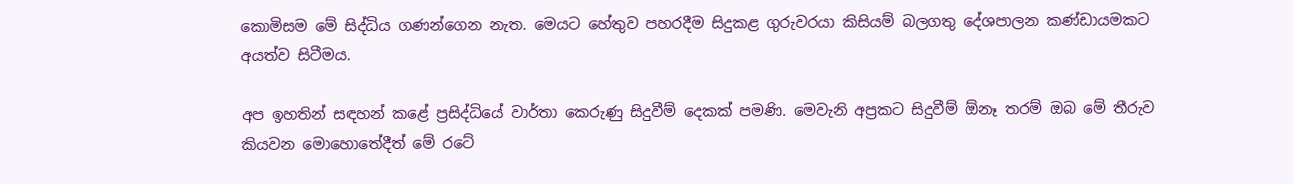කොමිසම මේ සිද්ධිය ගණන්ගෙන නැත. මෙයට හේතුව පහරදීම සිදුකළ ගුරුවරයා කිසියම් බලගතු දේශපාලන කණ්ඩායමකට අයත්ව සිටීමය.

අප ඉහතින් සඳහන් කළේ ප්‍රසිද්ධියේ වාර්තා කෙරුණු සිදුවීම් දෙකක් පමණි. මෙවැනි අප්‍රකට සිදුවීම් ඕනෑ තරම් ඔබ මේ තීරුව කියවන මොහොතේදීත් මේ රටේ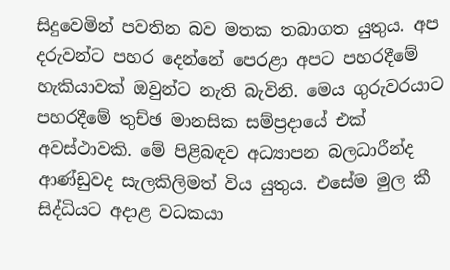සිදුවෙමින් පවතින බව මතක තබාගත යුතුය. අප දරුවන්ට පහර දෙන්නේ පෙරළා අපට පහරදීමේ හැකියාවක් ඔවුන්ට නැති බැවිනි. මෙය ගුරුවරයාට පහරදීමේ තුච්ඡ මානසික සම්ප්‍රදායේ එක් අවස්ථාවකි. මේ පිළිබඳව අධ්‍යාපන බලධාරීන්ද ආණ්ඩුවද සැලකිලිමත් විය යුතුය. එසේම මුල කී සිද්ධියට අදාළ වධකයා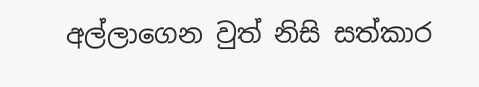අල්ලාගෙන වුත් නිසි සත්කාර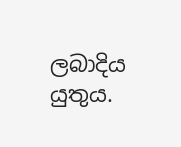ලබාදිය යුතුය.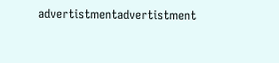advertistmentadvertistment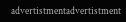advertistmentadvertistment